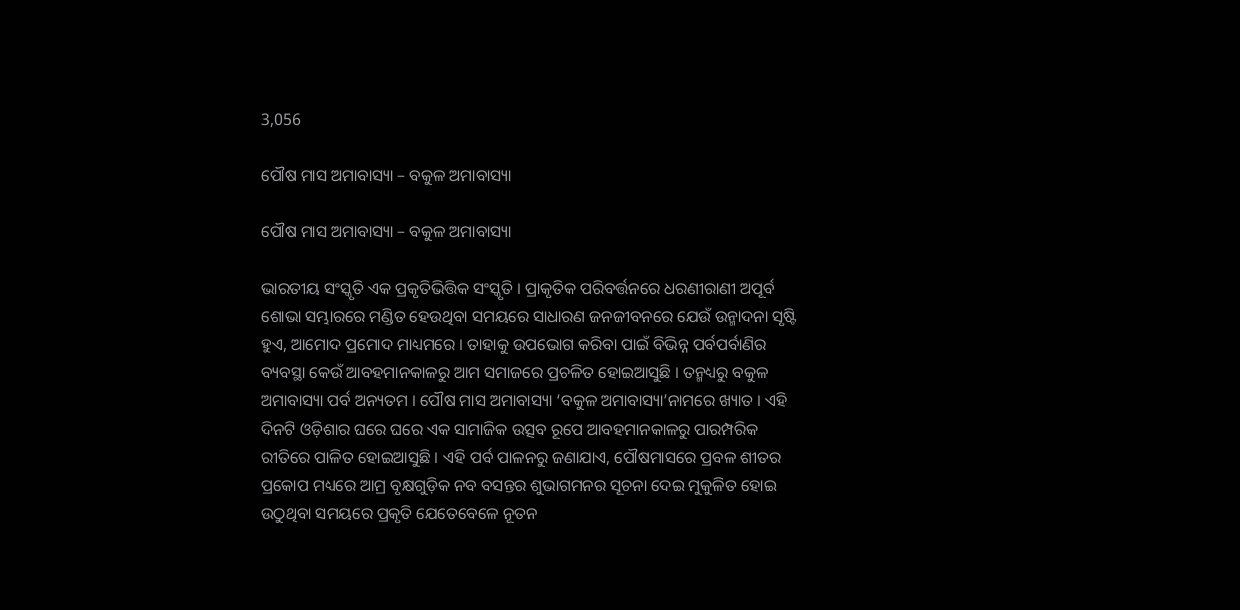3,056

ପୌଷ ମାସ ଅମାବାସ୍ୟା – ବକୁଳ ଅମାବାସ୍ୟା

ପୌଷ ମାସ ଅମାବାସ୍ୟା – ବକୁଳ ଅମାବାସ୍ୟା

ଭାରତୀୟ ସଂସ୍କୃତି ଏକ ପ୍ରକୃତିଭିତ୍ତିକ ସଂସ୍କୃତି । ପ୍ରାକୃତିକ ପରିବର୍ତ୍ତନରେ ଧରଣୀରାଣୀ ଅପୂର୍ବ ଶୋଭା ସମ୍ଭାରରେ ମଣ୍ଡିତ ହେଉଥିବା ସମୟରେ ସାଧାରଣ ଜନଜୀବନରେ ଯେଉଁ ଉନ୍ମାଦନା ସୃଷ୍ଟି ହୁଏ, ଆମୋଦ ପ୍ରମୋଦ ମାଧ୍ୟମରେ । ତାହାକୁ ଉପଭୋଗ କରିବା ପାଇଁ ବିଭିନ୍ନ ପର୍ବପର୍ବାଣିର ବ୍ୟବସ୍ଥା କେଉଁ ଆବହମାନକାଳରୁ ଆମ ସମାଜରେ ପ୍ରଚଳିତ ହୋଇଆସୁଛି । ତନ୍ମଧ୍ୟରୁ ବକୁଳ ଅମାବାସ୍ୟା ପର୍ବ ଅନ୍ୟତମ । ପୌଷ ମାସ ଅମାବାସ୍ୟା ‘ବକୁଳ ଅମାବାସ୍ୟା’ନାମରେ ଖ୍ୟାତ । ଏହି ଦିନଟି ଓଡ଼ିଶାର ଘରେ ଘରେ ଏକ ସାମାଜିକ ଉତ୍ସବ ରୂପେ ଆବହମାନକାଳରୁ ପାରମ୍ପରିକ ରୀତିରେ ପାଳିତ ହୋଇଆସୁଛି । ଏହି ପର୍ବ ପାଳନରୁ ଜଣାଯାଏ, ପୌଷମାସରେ ପ୍ରବଳ ଶୀତର ପ୍ରକୋପ ମଧ୍ୟରେ ଆମ୍ର ବୃକ୍ଷଗୁଡ଼ିକ ନବ ବସନ୍ତର ଶୁଭାଗମନର ସୂଚନା ଦେଇ ମୁକୁଳିତ ହୋଇ ଉଠୁଥିବା ସମୟରେ ପ୍ରକୃତି ଯେତେବେଳେ ନୂତନ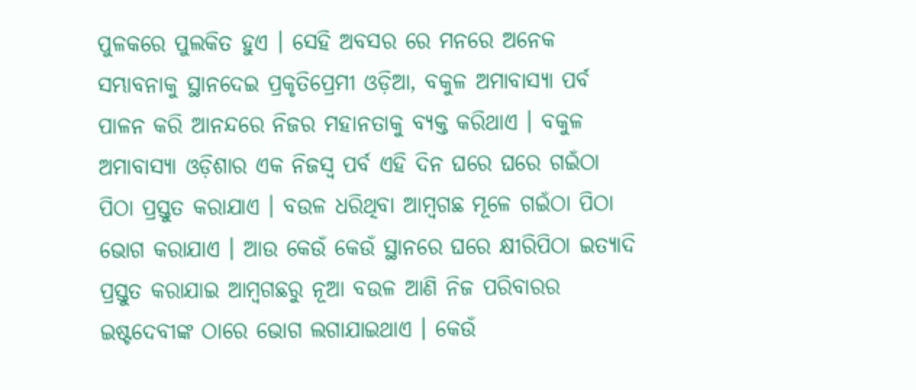ପୁଳକରେ ପୁଲକିତ ହୁଏ । ସେହି ଅବସର ରେ ମନରେ ଅନେକ ସମ୍ଭାବନାକୁ ସ୍ଥାନଦେଇ ପ୍ରକୃତିପ୍ରେମୀ ଓଡ଼ିଆ, ବକୁଳ ଅମାବାସ୍ୟା ପର୍ବ ପାଳନ କରି ଆନନ୍ଦରେ ନିଜର ମହାନତାକୁ ବ୍ୟକ୍ତ କରିଥାଏ । ବକୁଳ ଅମାବାସ୍ୟା ଓଡ଼ିଶାର ଏକ ନିଜସ୍ଵ ପର୍ବ ଏହି ଦିନ ଘରେ ଘରେ ଗଇଁଠା ପିଠା ପ୍ରସ୍ତୁତ କରାଯାଏ । ବଉଳ ଧରିଥିବା ଆମ୍ବଗଛ ମୂଳେ ଗଇଁଠା ପିଠା ଭୋଗ କରାଯାଏ । ଆଉ କେଉଁ କେଉଁ ସ୍ଥାନରେ ଘରେ କ୍ଷୀରିପିଠା ଇତ୍ୟାଦି ପ୍ରସ୍ତୁତ କରାଯାଇ ଆମ୍ବଗଛରୁ ନୂଆ ବଉଳ ଆଣି ନିଜ ପରିବାରର ଇଷ୍ଟଦେବୀଙ୍କ ଠାରେ ଭୋଗ ଲଗାଯାଇଥାଏ । କେଉଁ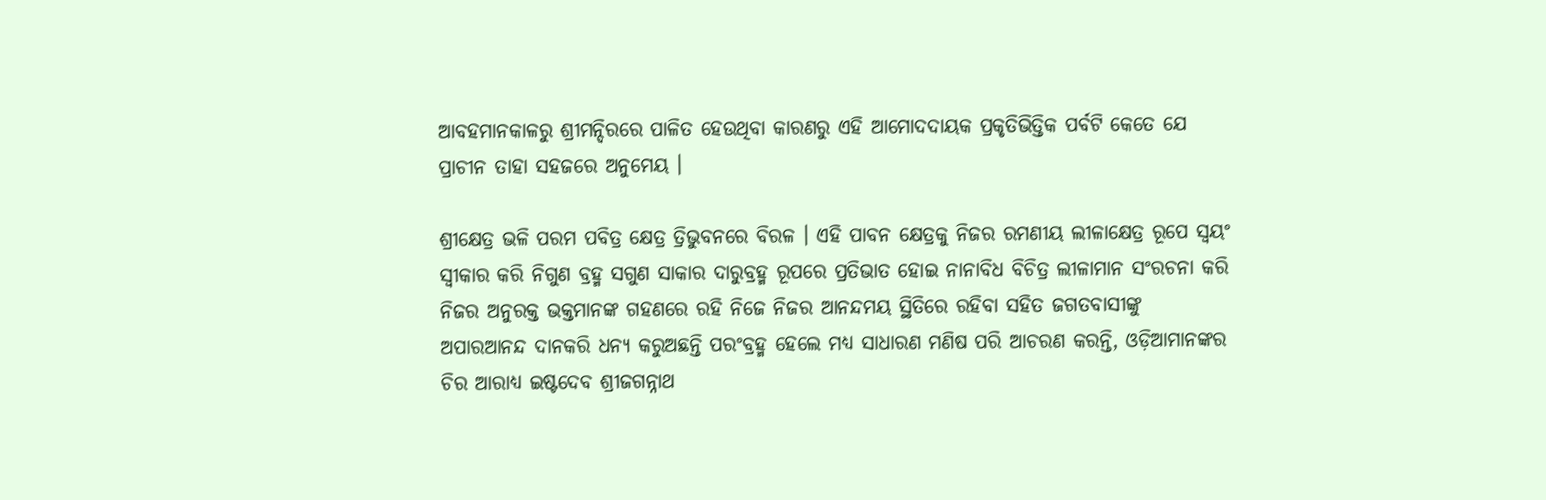ଆବହମାନକାଳରୁ ଶ୍ରୀମନ୍ଦିରରେ ପାଳିତ ହେଉଥିବା କାରଣରୁ ଏହି ଆମୋଦଦାୟକ ପ୍ରକୃତିଭିତ୍ତିକ ପର୍ବଟି କେତେ ଯେ ପ୍ରାଚୀନ ତାହା ସହଜରେ ଅନୁମେୟ ।

ଶ୍ରୀକ୍ଷେତ୍ର ଭଳି ପରମ ପବିତ୍ର କ୍ଷେତ୍ର ତ୍ରିଭୁବନରେ ବିରଳ । ଏହି ପାବନ କ୍ଷେତ୍ରକୁ ନିଜର ରମଣୀୟ ଲୀଳାକ୍ଷେତ୍ର ରୂପେ ସ୍ଵୟଂ ସ୍ବୀକାର କରି ନିଗୁଣ ବ୍ରହ୍ମ ସଗୁଣ ସାକାର ଦାରୁବ୍ରହ୍ମ ରୂପରେ ପ୍ରତିଭାତ ହୋଇ ନାନାବିଧ ବିଚିତ୍ର ଲୀଳାମାନ ସଂରଚନା କରି ନିଜର ଅନୁରକ୍ତ ଭକ୍ତମାନଙ୍କ ଗହଣରେ ରହି ନିଜେ ନିଜର ଆନନ୍ଦମୟ ସ୍ଥିତିରେ ରହିବା ସହିତ ଜଗତବାସୀଙ୍କୁ ଅପାରଆନନ୍ଦ ଦାନକରି ଧନ୍ୟ କରୁଅଛନ୍ତି ପରଂବ୍ରହ୍ମ ହେଲେ ମଧ୍ୟ ସାଧାରଣ ମଣିଷ ପରି ଆଚରଣ କରନ୍ତି, ଓଡ଼ିଆମାନଙ୍କର ଚିର ଆରାଧ୍ୟ ଇଷ୍ଟଦେବ ଶ୍ରୀଜଗନ୍ନାଥ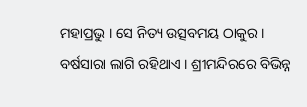ମହାପ୍ରଭୁ । ସେ ନିତ୍ୟ ଉତ୍ସବମୟ ଠାକୁର । ବର୍ଷସାରା ଲାଗି ରହିଥାଏ । ଶ୍ରୀମନ୍ଦିରରେ ବିଭିନ୍ନ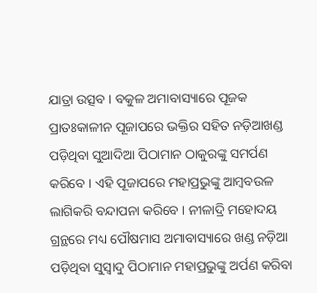ଯାତ୍ରା ଉତ୍ସବ । ବକୁଳ ଅମାବାସ୍ୟାରେ ପୂଜକ ପ୍ରାତଃକାଳୀନ ପୂଜାପରେ ଭକ୍ତିର ସହିତ ନଡ଼ିଆଖଣ୍ଡ ପଡ଼ିଥିବା ସୁଆଦିଆ ପିଠାମାନ ଠାକୁରଙ୍କୁ ସମର୍ପଣ କରିବେ । ଏହି ପୂଜାପରେ ମହାପ୍ରଭୁଙ୍କୁ ଆମ୍ବବଉଳ ଲାଗିକରି ବନ୍ଦାପନା କରିବେ । ନୀଳାଦ୍ରି ମହୋଦୟ ଗ୍ରନ୍ଥରେ ମଧ୍ୟ ପୌଷମାସ ଅମାବାସ୍ୟାରେ ଖଣ୍ଡ ନଡ଼ିଆ ପଡ଼ିଥିବା ସୁସ୍ବାଦୁ ପିଠାମାନ ମହାପ୍ରଭୁଙ୍କୁ ଅର୍ପଣ କରିବା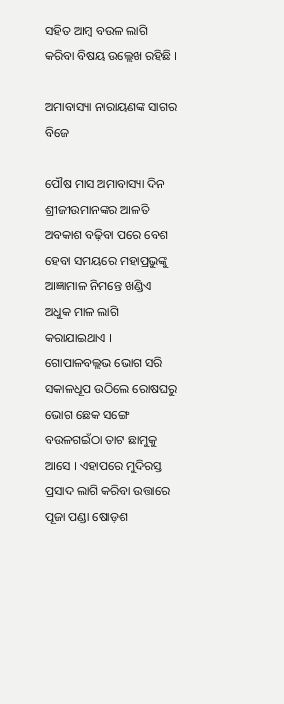ସହିତ ଆମ୍ବ ବଉଳ ଲାଗି କରିବା ବିଷୟ ଉଲ୍ଲେଖ ରହିଛି ।

ଅମାବାସ୍ୟା ନାରାୟଣଙ୍କ ସାଗର ବିଜେ

ପୌଷ ମାସ ଅମାବାସ୍ୟା ଦିନ ଶ୍ରୀଜୀଉମାନଙ୍କର ଆଳତି ଅବକାଶ ବଢ଼ିବା ପରେ ବେଶ ହେବା ସମୟରେ ମହାପ୍ରଭୁଙ୍କୁ ଆଜ୍ଞାମାଳ ନିମନ୍ତେ ଖଣ୍ଡିଏ ଅଧୁକ ମାଳ ଲାଗି କରାଯାଇଥାଏ । ଗୋପାଳବଲ୍ଲଭ ଭୋଗ ସରି ସକାଳଧୂପ ଉଠିଲେ ରୋଷଘରୁ ଭୋଗ ଛେକ ସଙ୍ଗେ ବଉଳଗଇଁଠା ତାଟ ଛାମୁକୁ ଆସେ । ଏହାପରେ ମୁଦିରସ୍ତ ପ୍ରସାଦ ଲାଗି କରିବା ଉତ୍ତାରେ ପୂଜା ପଣ୍ଡା ଷୋଡ଼ଶ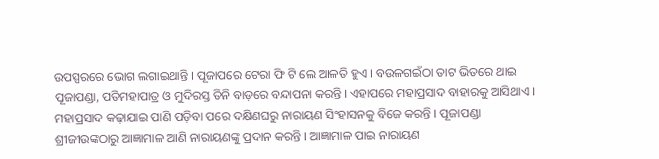ଉପସ୍ପରରେ ଭୋଗ ଲଗାଇଥାନ୍ତି । ପୂଜାପରେ ଟେରା ଫି ଟି ଲେ ଆଳତି ହୁଏ । ବଉଳଗଇଁଠା ତାଟ ଭିତରେ ଥାଇ ପୂଜାପଣ୍ଡା, ପତିମହାପାତ୍ର ଓ ମୁଦିରସ୍ତ ତିନି ବାଡ଼ରେ ବନ୍ଦାପନା କରନ୍ତି । ଏହାପରେ ମହାପ୍ରସାଦ ବାହାରକୁ ଆସିଥାଏ । ମହାପ୍ରସାଦ କଢ଼ାଯାଇ ପାଣି ପଡ଼ିବା ପରେ ଦକ୍ଷିଣଘରୁ ନାରାୟଣ ସିଂହାସନକୁ ବିଜେ କରନ୍ତି । ପୂଜାପଣ୍ଡା ଶ୍ରୀଜୀଉଙ୍କଠାରୁ ଆଜ୍ଞାମାଳ ଆଣି ନାରାୟଣଙ୍କୁ ପ୍ରଦାନ କରନ୍ତି । ଆଜ୍ଞାମାଳ ପାଇ ନାରାୟଣ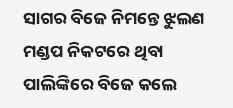ସାଗର ବିଜେ ନିମନ୍ତେ ଝୁଲଣ ମଣ୍ଡପ ନିକଟରେ ଥିବା ପାଲିଙ୍କିରେ ବିଜେ କଲେ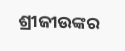ଶ୍ରୀଜୀଉଙ୍କର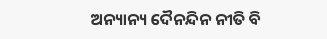ଅନ୍ୟାନ୍ୟ ଦୈନନ୍ଦିନ ନୀତି ବି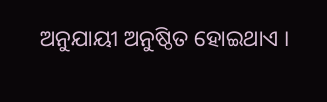ଅନୁଯାୟୀ ଅନୁଷ୍ଠିତ ହୋଇଥାଏ ।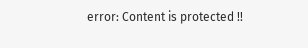error: Content is protected !!